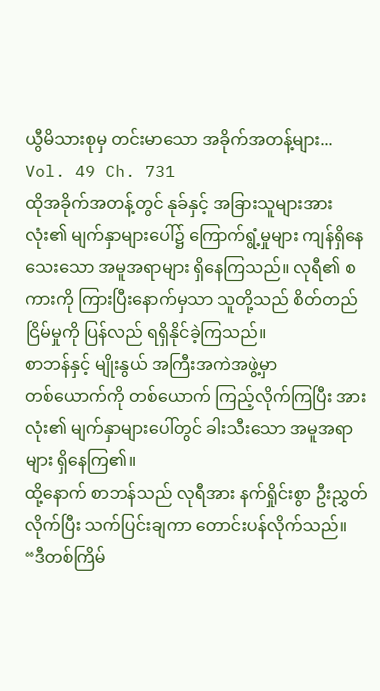ယွီမိသားစုမှ တင်းမာသော အခိုက်အတန့်များ...
Vol. 49 Ch. 731
ထိုအခိုက်အတန့်တွင် နုခ်နှင့် အခြားသူများအားလုံး၏ မျက်နှာများပေါ်၌ ကြောက်ရွံ့မှုများ ကျန်ရှိနေသေးသော အမူအရာများ ရှိနေကြသည်။ လုရီ၏ စကားကို ကြားပြီးနောက်မှသာ သူတို့သည် စိတ်တည်ငြိမ်မှုကို ပြန်လည် ရရှိနိုင်ခဲ့ကြသည်။
စာဘန်နှင့် မျိုးနွယ် အကြီးအကဲအဖွဲ့မှာ
တစ်ယောက်ကို တစ်ယောက် ကြည့်လိုက်ကြပြီး အားလုံး၏ မျက်နှာများပေါ်တွင် ခါးသီးသော အမူအရာများ ရှိနေကြ၏။
ထို့နောက် စာဘန်သည် လုရီအား နက်ရှိုင်းစွာ ဦးညွှတ်လိုက်ပြီး သက်ပြင်းချကာ တောင်းပန်လိုက်သည်။
“ဒီတစ်ကြိမ်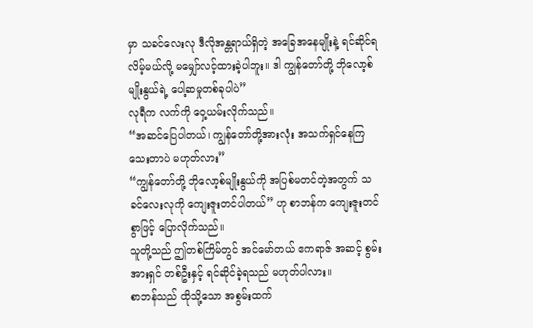မှာ သခင်လေးလု ဒီလိုအန္တရာယ်ရှိတဲ့ အခြေအနေမျိုးနဲ့ ရင်ဆိုင်ရလိမ့်မယ်လို့ မမျှော်လင့်ထားခဲ့ပါဘူး။ ဒါ ကျွန်တော်တို့ ဘိုလော့စ်မျိုးနွယ်ရဲ့ ပေါ့ဆမှုတစ်ခုပါပဲ”
လုရီက လက်ကို ဝှေ့ယမ်းလိုက်သည်။
“အဆင်ပြေပါတယ်၊ ကျွန်တော်တို့အားလုံး အသက်ရှင်နေကြသေးတာပဲ မဟုတ်လား”
“ကျွန်တော်တို့ ဘိုလော့စ်မျိုးနွယ်ကို အပြစ်မတင်တဲ့အတွက် သခင်လေးလုကို ကျေးဇူးတင်ပါတယ်” ဟု စာဘန်က ကျေးဇူးတင်စွာဖြင့် ပြောလိုက်သည်။
သူတို့သည် ဤတစ်ကြိမ်တွင် အင်မော်တယ် ဧကရာဇ် အဆင့် စွမ်းအားရှင် တစ်ဦးနှင့် ရင်ဆိုင်ခဲ့ရသည် မဟုတ်ပါလား။
စာဘန်သည် ထိုသို့သော အစွမ်းထက်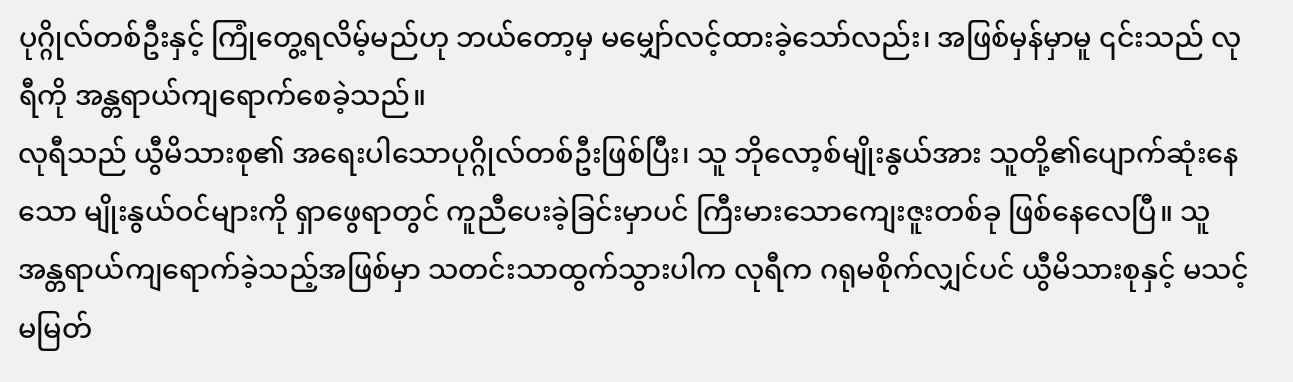ပုဂ္ဂိုလ်တစ်ဦးနှင့် ကြုံတွေ့ရလိမ့်မည်ဟု ဘယ်တော့မှ မမျှော်လင့်ထားခဲ့သော်လည်း၊ အဖြစ်မှန်မှာမူ ၎င်းသည် လုရီကို အန္တရာယ်ကျရောက်စေခဲ့သည်။
လုရီသည် ယွီမိသားစု၏ အရေးပါသောပုဂ္ဂိုလ်တစ်ဦးဖြစ်ပြီး၊ သူ ဘိုလော့စ်မျိုးနွယ်အား သူတို့၏ပျောက်ဆုံးနေသော မျိုးနွယ်ဝင်များကို ရှာဖွေရာတွင် ကူညီပေးခဲ့ခြင်းမှာပင် ကြီးမားသောကျေးဇူးတစ်ခု ဖြစ်နေလေပြီ။ သူ အန္တရာယ်ကျရောက်ခဲ့သည့်အဖြစ်မှာ သတင်းသာထွက်သွားပါက လုရီက ဂရုမစိုက်လျှင်ပင် ယွီမိသားစုနှင့် မသင့်မမြတ်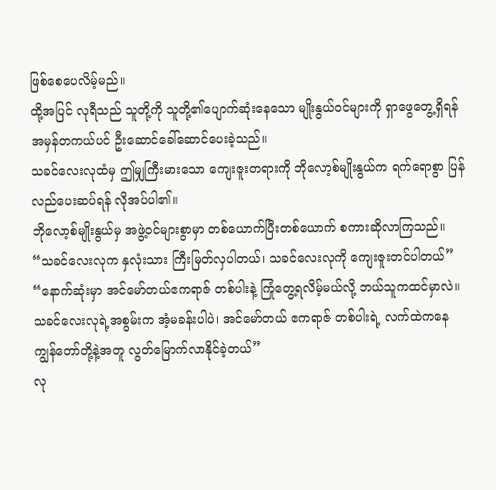ဖြစ်စေပေလိမ့်မည်။
ထို့အပြင် လုရီသည် သူတို့ကို သူတို့၏ပျောက်ဆုံးနေသော မျိုးနွယ်ဝင်များကို ရှာဖွေတွေ့ရှိရန် အမှန်တကယ်ပင် ဦးဆောင်ခေါ်ဆောင်ပေးခဲ့သည်။
သခင်လေးလုထံမှ ဤမျှကြီးမားသော ကျေးဇူးတရားကို ဘိုလော့စ်မျိုးနွယ်က ရက်ရောစွာ ပြန်လည်ပေးဆပ်ရန် လိုအပ်ပါ၏။
ဘိုလော့စ်မျိုးနွယ်မှ အဖွဲ့ဝင်များစွာမှာ တစ်ယောက်ပြီးတစ်ယောက် စကားဆိုလာကြသည်။
“သခင်လေးလုက နှလုံးသား ကြီးမြတ်လှပါတယ်၊ သခင်လေးလုကို ကျေးဇူးတင်ပါတယ်”
“နောက်ဆုံးမှာ အင်မော်တယ်ဧကရာဇ် တစ်ပါးနဲ့ ကြုံတွေ့ရလိမ့်မယ်လို့ ဘယ်သူကထင်မှာလဲ။ သခင်လေးလုရဲ့အစွမ်းက အံ့မခန်းပါပဲ၊ အင်မော်တယ် ဧကရာဇ် တစ်ပါးရဲ့ လက်ထဲကနေ ကျွန်တော်တို့နဲ့အတူ လွတ်မြောက်လာနိုင်ခဲ့တယ်”
လု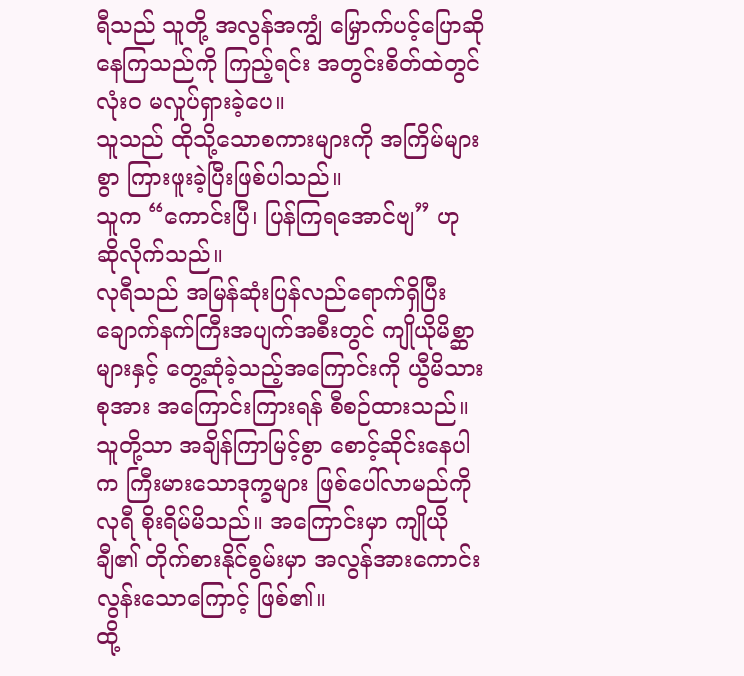ရီသည် သူတို့ အလွန်အကျွံ မြှောက်ပင့်ပြောဆိုနေကြသည်ကို ကြည့်ရင်း အတွင်းစိတ်ထဲတွင် လုံးဝ မလှုပ်ရှားခဲ့ပေ။
သူသည် ထိုသို့သောစကားများကို အကြိမ်များစွာ ကြားဖူးခဲ့ပြီးဖြစ်ပါသည်။
သူက “ကောင်းပြီ၊ ပြန်ကြရအောင်ဗျ” ဟု ဆိုလိုက်သည်။
လုရီသည် အမြန်ဆုံးပြန်လည်ရောက်ရှိပြီး ချောက်နက်ကြီးအပျက်အစီးတွင် ကျိုယိုမိစ္ဆာများနှင့် တွေ့ဆုံခဲ့သည့်အကြောင်းကို ယွီမိသားစုအား အကြောင်းကြားရန် စီစဉ်ထားသည်။ သူတို့သာ အချိန်ကြာမြင့်စွာ စောင့်ဆိုင်းနေပါက ကြီးမားသောဒုက္ခများ ဖြစ်ပေါ်လာမည်ကို လုရီ စိုးရိမ်မိသည်။ အကြောင်းမှာ ကျိုယိုချီ၏ တိုက်စားနိုင်စွမ်းမှာ အလွန်အားကောင်းလွန်းသောကြောင့် ဖြစ်၏။
ထို့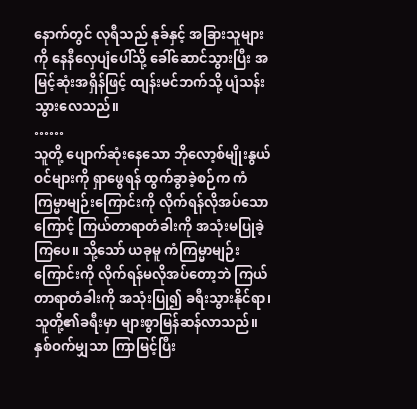နောက်တွင် လုရီသည် နုခ်နှင့် အခြားသူများကို နေနီလှေပျံပေါ်သို့ ခေါ်ဆောင်သွားပြီး အမြင့်ဆုံးအရှိန်ဖြင့် ထျန်းမင်ဘက်သို့ ပျံသန်းသွားလေသည်။
……
သူတို့ ပျောက်ဆုံးနေသော ဘိုလော့စ်မျိုးနွယ်ဝင်များကို ရှာဖွေရန် ထွက်ခွာခဲ့စဉ်က ကံကြမ္မာမျဉ်းကြောင်းကို လိုက်ရန်လိုအပ်သောကြောင့် ကြယ်တာရာတံခါးကို အသုံးမပြုခဲ့ကြပေ။ သို့သော် ယခုမူ ကံကြမ္မာမျဉ်းကြောင်းကို လိုက်ရန်မလိုအပ်တော့ဘဲ ကြယ်တာရာတံခါးကို အသုံးပြု၍ ခရီးသွားနိုင်ရာ၊ သူတို့၏ခရီးမှာ များစွာမြန်ဆန်လာသည်။ နှစ်ဝက်မျှသာ ကြာမြင့်ပြီး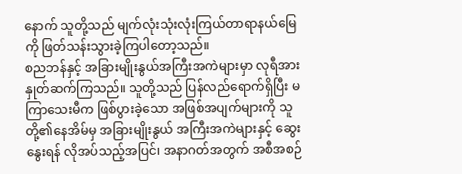နောက် သူတို့သည် မျက်လုံးသုံးလုံးကြယ်တာရာနယ်မြေကို ဖြတ်သန်းသွားခဲ့ကြပါတော့သည်။
စညဘန်နှင့် အခြားမျိုးနွယ်အကြီးအကဲများမှာ လုရီအား နှုတ်ဆက်ကြသည်။ သူတို့သည် ပြန်လည်ရောက်ရှိပြီး မကြာသေးမီက ဖြစ်ပွားခဲ့သော အဖြစ်အပျက်များကို သူတို့၏နေအိမ်မှ အခြားမျိုးနွယ် အကြီးအကဲများနှင့် ဆွေးနွေးရန် လိုအပ်သည့်အပြင်၊ အနာဂတ်အတွက် အစီအစဉ်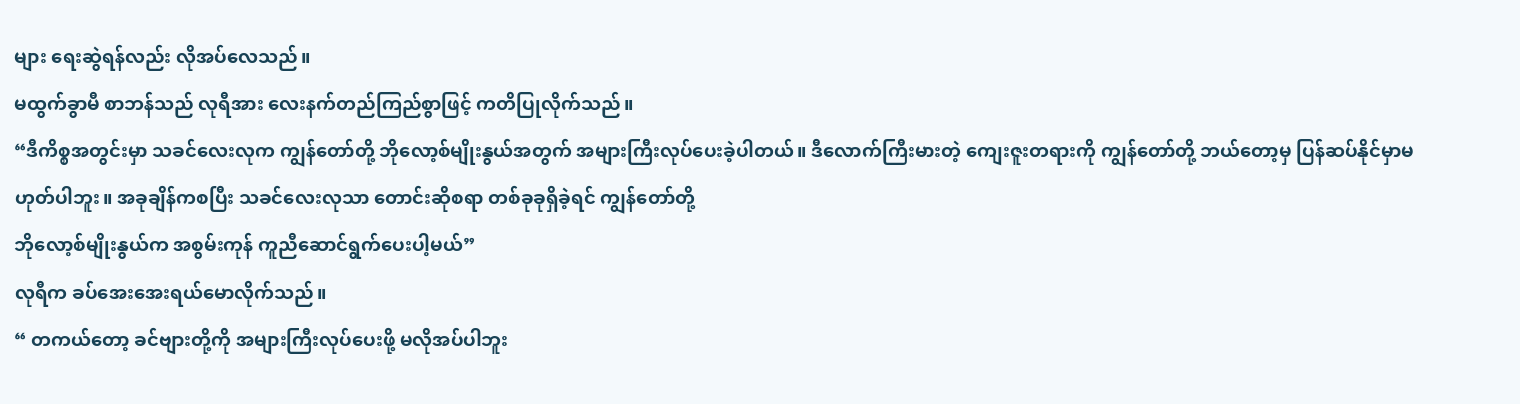များ ရေးဆွဲရန်လည်း လိုအပ်လေသည်။
မထွက်ခွာမီ စာဘန်သည် လုရီအား လေးနက်တည်ကြည်စွာဖြင့် ကတိပြုလိုက်သည်။
“ဒီကိစ္စအတွင်းမှာ သခင်လေးလုက ကျွန်တော်တို့ ဘိုလော့စ်မျိုးနွယ်အတွက် အများကြီးလုပ်ပေးခဲ့ပါတယ်။ ဒီလောက်ကြီးမားတဲ့ ကျေးဇူးတရားကို ကျွန်တော်တို့ ဘယ်တော့မှ ပြန်ဆပ်နိုင်မှာမဟုတ်ပါဘူး။ အခုချိန်ကစပြီး သခင်လေးလုသာ တောင်းဆိုစရာ တစ်ခုခုရှိခဲ့ရင် ကျွန်တော်တို့
ဘိုလော့စ်မျိုးနွယ်က အစွမ်းကုန် ကူညီဆောင်ရွက်ပေးပါ့မယ်”
လုရီက ခပ်အေးအေးရယ်မောလိုက်သည်။
“ တကယ်တော့ ခင်ဗျားတို့ကို အများကြီးလုပ်ပေးဖို့ မလိုအပ်ပါဘူး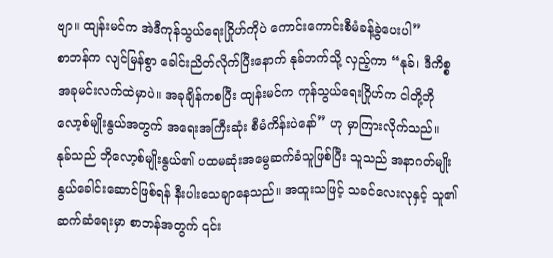ဗျာ။ ထျန်းမင်က အဲဒီကုန်သွယ်ရေးဂြိုဟ်ကိုပဲ ကောင်းကောင်းစီမံခန့်ခွဲပေးပါ”
စာဘန်က လျင်မြန်စွာ ခေါင်းညိတ်လိုက်ပြီးနောက် နုခ်ဘက်သို့ လှည့်ကာ “နုခ်၊ ဒီကိစ္စ အခုမင်းလက်ထဲမှာပဲ။ အခုချိန်ကစပြီး ထျန်းမင်က ကုန်သွယ်ရေးဂြိုဟ်က ငါတို့ဘိုလော့စ်မျိုးနွယ်အတွက် အရေးအကြီးဆုံး စီမံကိန်းပဲနော်” ဟု မှာကြားလိုက်သည်။
နုခ်သည် ဘိုလော့စ်မျိုးနွယ်၏ ပထမဆုံးအမွေဆက်ခံသူဖြစ်ပြီး သူသည် အနာဂတ်မျိုးနွယ်ခေါင်းဆောင်ဖြစ်ရန် နီးပါးသေချာနေသည်။ အထူးသဖြင့် သခင်လေးလုနှင့် သူ၏ဆက်ဆံရေးမှာ စာဘန်အတွက် ၎င်း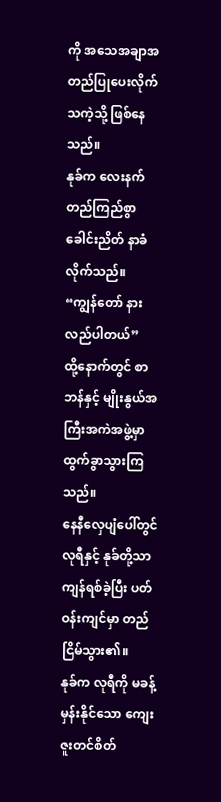ကို အသေအချာအတည်ပြုပေးလိုက်သကဲ့သို့ ဖြစ်နေသည်။
နုခ်က လေးနက်တည်ကြည်စွာ ခေါင်းညိတ် နာခံလိုက်သည်။
“ကျွန်တော် နားလည်ပါတယ်”
ထို့နောက်တွင် စာဘန်နှင့် မျိုးနွယ်အကြီးအကဲအဖွဲ့မှာ ထွက်ခွာသွားကြသည်။
နေနီလှေပျံပေါ်တွင် လုရီနှင့် နုခ်တို့သာ ကျန်ရစ်ခဲ့ပြီး ပတ်ဝန်းကျင်မှာ တည်ငြိမ်သွား၏။
နုခ်က လုရီကို မခန့်မှန်းနိုင်သော ကျေးဇူးတင်စိတ်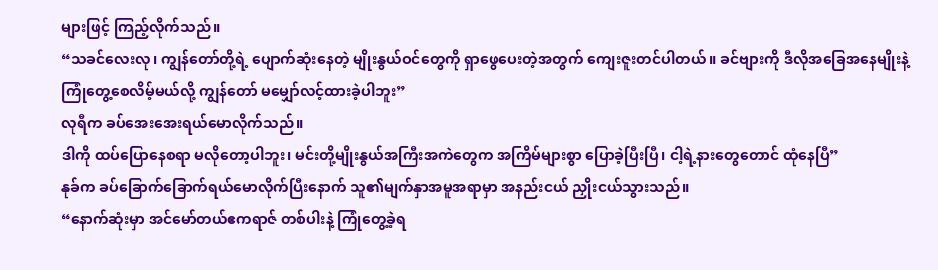များဖြင့် ကြည့်လိုက်သည်။
“သခင်လေးလု၊ ကျွန်တော်တို့ရဲ့ ပျောက်ဆုံးနေတဲ့ မျိုးနွယ်ဝင်တွေကို ရှာဖွေပေးတဲ့အတွက် ကျေးဇူးတင်ပါတယ်။ ခင်ဗျားကို ဒီလိုအခြေအနေမျိုးနဲ့ ကြုံတွေ့စေလိမ့်မယ်လို့ ကျွန်တော် မမျှော်လင့်ထားခဲ့ပါဘူး”
လုရီက ခပ်အေးအေးရယ်မောလိုက်သည်။
ဒါကို ထပ်ပြောနေစရာ မလိုတော့ပါဘူး၊ မင်းတို့မျိုးနွယ်အကြီးအကဲတွေက အကြိမ်များစွာ ပြောခဲ့ပြီးပြီ၊ ငါ့ရဲ့နားတွေတောင် ထုံနေပြီ”
နုခ်က ခပ်ခြောက်ခြောက်ရယ်မောလိုက်ပြီးနောက် သူ၏မျက်နှာအမူအရာမှာ အနည်းငယ် ညှိုးငယ်သွားသည်။
“နောက်ဆုံးမှာ အင်မော်တယ်ဧကရာဇ် တစ်ပါးနဲ့ ကြုံတွေ့ခဲ့ရ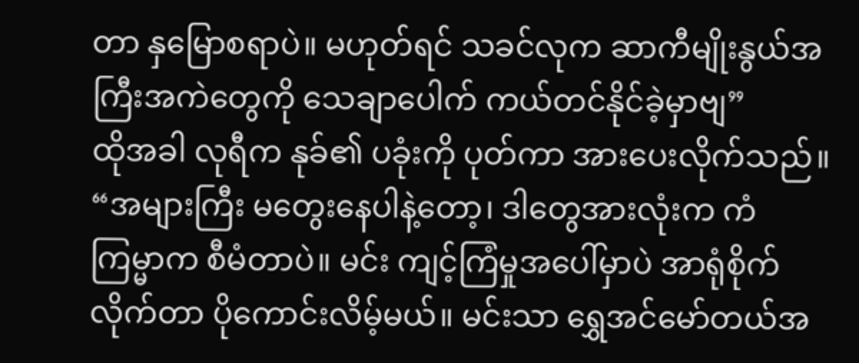တာ နှမြောစရာပဲ။ မဟုတ်ရင် သခင်လုက ဆာကီမျိုးနွယ်အကြီးအကဲတွေကို သေချာပေါက် ကယ်တင်နိုင်ခဲ့မှာဗျ”
ထိုအခါ လုရီက နုခ်၏ ပခုံးကို ပုတ်ကာ အားပေးလိုက်သည်။
“အများကြီး မတွေးနေပါနဲ့တော့၊ ဒါတွေအားလုံးက ကံကြမ္မာက စီမံတာပဲ။ မင်း ကျင့်ကြံမှုအပေါ်မှာပဲ အာရုံစိုက်လိုက်တာ ပိုကောင်းလိမ့်မယ်။ မင်းသာ ရွှေအင်မော်တယ်အ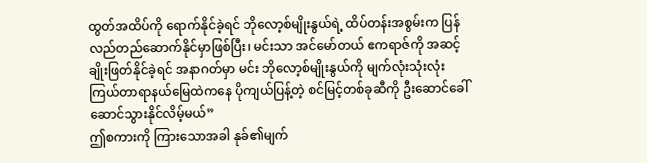ထွတ်အထိပ်ကို ရောက်နိုင်ခဲ့ရင် ဘိုလော့စ်မျိုးနွယ်ရဲ့ ထိပ်တန်းအစွမ်းက ပြန်လည်တည်ဆောက်နိုင်မှာဖြစ်ပြီး၊ မင်းသာ အင်မော်တယ် ဧကရာဇ်ကို အဆင့်ချိုးဖြတ်နိုင်ခဲ့ရင် အနာဂတ်မှာ မင်း ဘိုလော့စ်မျိုးနွယ်ကို မျက်လုံးသုံးလုံးကြယ်တာရာနယ်မြေထဲကနေ ပိုကျယ်ပြန့်တဲ့ စင်မြင့်တစ်ခုဆီကို ဦးဆောင်ခေါ်ဆောင်သွားနိုင်လိမ့်မယ်”
ဤစကားကို ကြားသောအခါ နုခ်၏မျက်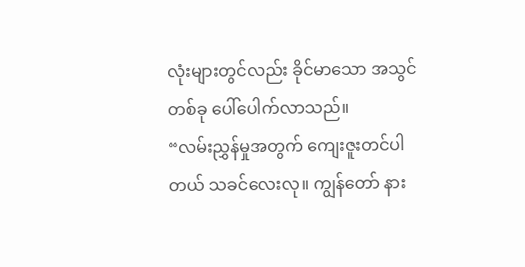လုံးများတွင်လည်း ခိုင်မာသော အသွင်တစ်ခု ပေါ်ပေါက်လာသည်။
“လမ်းညွှန်မှုအတွက် ကျေးဇူးတင်ပါတယ် သခင်လေးလု။ ကျွန်တော် နား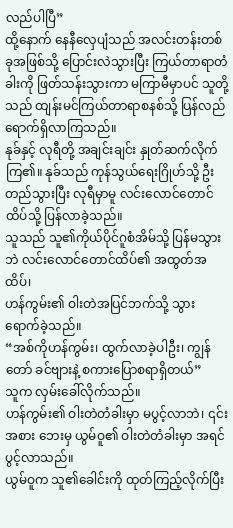လည်ပါပြီ”
ထို့နောက် နေနီလှေပျံသည် အလင်းတန်းတစ်ခုအဖြစ်သို့ ပြောင်းလဲသွားပြီး ကြယ်တာရာတံခါးကို ဖြတ်သန်းသွားကာ မကြာမီမှာပင် သူတို့သည် ထျန်းမင်ကြယ်တာရာစနစ်သို့ ပြန်လည်ရောက်ရှိလာကြသည်။
နုခ်နှင့် လုရီတို့ အချင်းချင်း နှုတ်ဆက်လိုက်ကြ၏။ နုခ်သည် ကုန်သွယ်ရေးဂြိုဟ်သို့ ဦးတည်သွားပြီး လုရီမှာမူ လင်းလောင်တောင်ထိပ်သို့ ပြန်လာခဲ့သည်။
သူသည် သူ၏ကိုယ်ပိုင်ဂူစံအိမ်သို့ ပြန်မသွားဘဲ လင်းလောင်တောင်ထိပ်၏ အထွတ်အထိပ်၊
ဟန်ကွမ်း၏ ဝါးတဲအပြင်ဘက်သို့ သွားရောက်ခဲ့သည်။
“အစ်ကိုဟန်ကွမ်း၊ ထွက်လာခဲ့ပါဦး၊ ကျွန်တော် ခင်ဗျားနဲ့ စကားပြောစရာရှိတယ်”
သူက လှမ်းခေါ်လိုက်သည်။
ဟန်ကွမ်း၏ ဝါးတဲတံခါးမှာ မပွင့်လာဘဲ၊ ၎င်းအစား ဘေးမှ ယွမ်ဝူ၏ ဝါးတဲတံခါးမှာ အရင်ပွင့်လာသည်။
ယွမ်ဝူက သူ၏ခေါင်းကို ထုတ်ကြည့်လိုက်ပြီး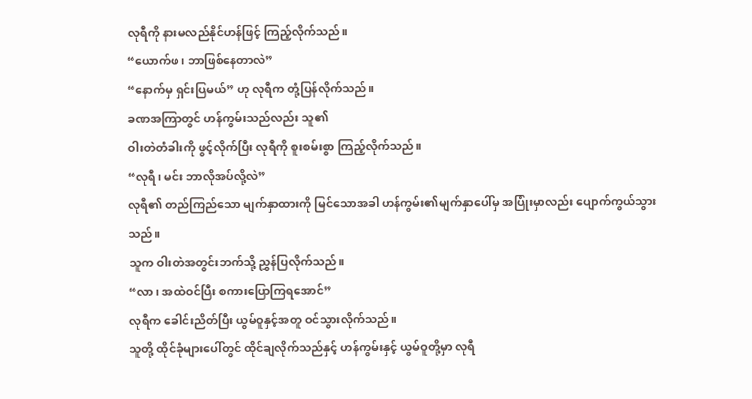လုရီကို နားမလည်နိုင်ဟန်ဖြင့် ကြည့်လိုက်သည်။
“ယောက်ဖ၊ ဘာဖြစ်နေတာလဲ”
“နောက်မှ ရှင်းပြမယ်” ဟု လုရီက တုံ့ပြန်လိုက်သည်။
ခဏအကြာတွင် ဟန်ကွမ်းသည်လည်း သူ၏
ဝါးတဲတံခါးကို ဖွင့်လိုက်ပြီး လုရီကို စူးစမ်းစွာ ကြည့်လိုက်သည်။
“လုရီ၊ မင်း ဘာလိုအပ်လို့လဲ”
လုရီ၏ တည်ကြည်သော မျက်နှာထားကို မြင်သောအခါ ဟန်ကွမ်း၏မျက်နှာပေါ်မှ အပြုံးမှာလည်း ပျောက်ကွယ်သွားသည်။
သူက ဝါးတဲအတွင်းဘက်သို့ ညွှန်ပြလိုက်သည်။
“လာ၊ အထဲဝင်ပြီး စကားပြောကြရအောင်”
လုရီက ခေါင်းညိတ်ပြီး ယွမ်ဝူနှင့်အတူ ဝင်သွားလိုက်သည်။
သူတို့ ထိုင်ခုံများပေါ်တွင် ထိုင်ချလိုက်သည်နှင့် ဟန်ကွမ်းနှင့် ယွမ်ဝူတို့မှာ လုရီ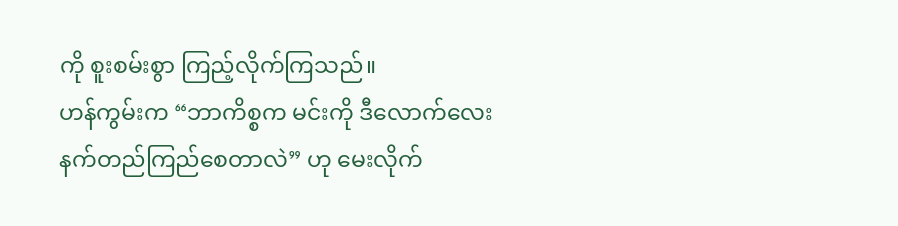ကို စူးစမ်းစွာ ကြည့်လိုက်ကြသည်။
ဟန်ကွမ်းက “ဘာကိစ္စက မင်းကို ဒီလောက်လေးနက်တည်ကြည်စေတာလဲ” ဟု မေးလိုက်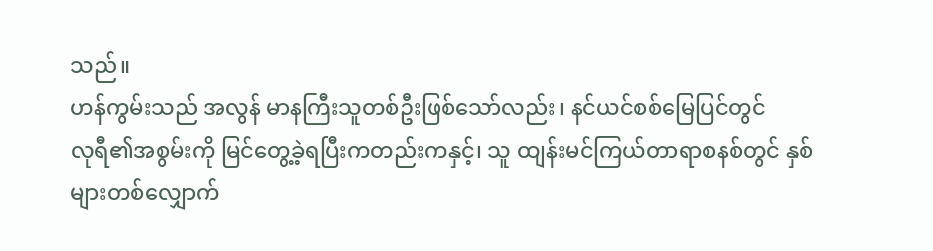သည်။
ဟန်ကွမ်းသည် အလွန် မာနကြီးသူတစ်ဦးဖြစ်သော်လည်း၊ နင်ယင်စစ်မြေပြင်တွင်
လုရီ၏အစွမ်းကို မြင်တွေ့ခဲ့ရပြီးကတည်းကနှင့်၊ သူ ထျန်းမင်ကြယ်တာရာစနစ်တွင် နှစ်များတစ်လျှောက်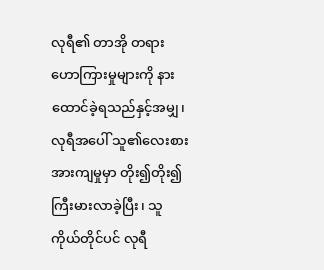လုရီ၏ တာအို တရားဟောကြားမှုများကို နားထောင်ခဲ့ရသည်နှင့်အမျှ၊ လုရီအပေါ် သူ၏လေးစားအားကျမှုမှာ တိုး၍တိုး၍ ကြီးမားလာခဲ့ပြီး၊ သူကိုယ်တိုင်ပင် လုရီ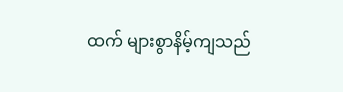ထက် များစွာနိမ့်ကျသည်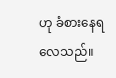ဟု ခံစားနေရလေသည်။